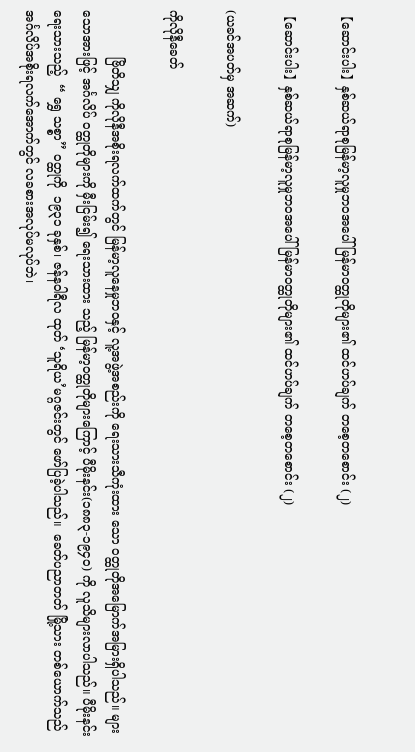【ဆောင်းပါး】နှစ်ဆယ်ရာစုမြန်မာ့လူမှုဘဝအပေါ်မြန်မာဝတ္ထုတိုများ၏ ထင်ဟပ်ချက် တစေ့တစောင်း (၂)

【ဆောင်းပါး】နှစ်ဆယ်ရာစုမြန်မာ့လူမှုဘဝအပေါ်မြန်မာဝတ္ထုတိုများ၏ ထင်ဟပ်ချက် တစေ့တစောင်း (၂)

(ယခင်အပတ်မှ အဆက်)

ကိုလိုနီခေတ်

            ဗြိတိသျှ ကိုလိုနီအစိုးရလက်ထက်တွင် မြန်မာ့လူနေမှုဘဝနှင့် လူ့အဖွဲ့အစည်းကို ရေးသားသီကုံးထား သော ဝတ္ထုတိုအမြောက်အမြားရှိပါသည်။ များသောအားဖြင့် အင်္ဂလိပ် ဝတ္ထုတိုများကို မှီးငြမ်း၍ ရေးသားထား သည့် မြန်မာ့ဝတ္ထုတိုများကြောင့် ပီမိုးနင်း(၁၈၈၃-၁၉၄၀) ကို လူသိများလာပါသည်။ ပီမိုးနင်း ရေးသားသည့်  “ ရွှေ သစ္စာ” ဝတ္ထုကို  ၁၉၃၁ ခုနှစ်၊ ဇန်နဝါရီလ ထုတ် ‘သူရိယ’မဂ္ဂဇင်းတွင် ဖော်ပြခဲ့ပါသည်။  ခေတ်ပညာတတ် မြို့သား တစ်ယောက်သည် အင်္ဂလိပ်အစိုးရလက်အောက်တွင် လခစားအလုပ်မလုပ်ဘဲ၊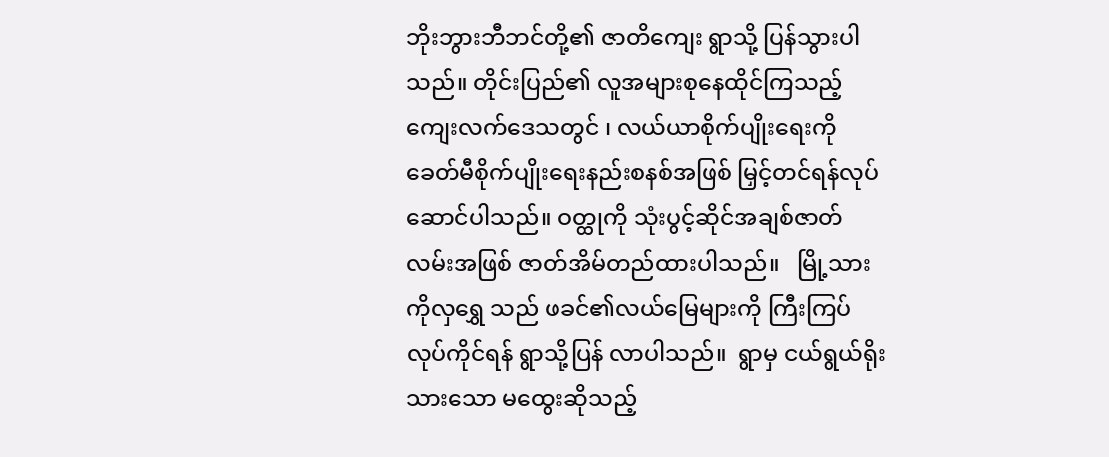ဘိုးဘွားဘီဘင်တို့၏ ဇာတိကျေး ရွာသို့ ပြန်သွားပါသည်။ တိုင်းပြည်၏ လူအများစုနေထိုင်ကြသည့် ကျေးလက်ဒေသတွင် ၊ လယ်ယာစိုက်ပျိုးရေးကို ခေတ်မီစိုက်ပျိုးရေးနည်းစနစ်အဖြစ် မြှင့်တင်ရန်လုပ်ဆောင်ပါသည်။ ဝတ္ထုကို သုံးပွင့်ဆိုင်အချစ်ဇာတ်လမ်းအဖြစ် ဇာတ်အိမ်တည်ထားပါသည်။   မြို့သားကိုလှရွှေ သည် ဖခင်၏လယ်မြေများကို ကြီးကြပ်လုပ်ကိုင်ရန် ရွာသို့ပြန် လာပါသည်။  ရွာမှ ငယ်ရွယ်ရိုးသားသော မထွေးဆိုသည့်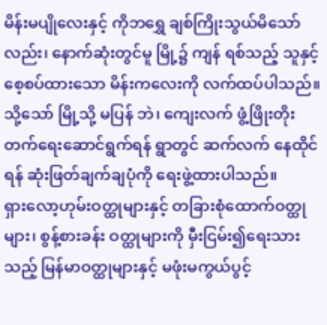မိန်းမပျိုလေးနှင့် ကိုဘရွှေ ချစ်ကြိုးသွယ်မိသော်လည်း၊ နောက်ဆုံးတွင်မူ မြို့၌ ကျန် ရစ်သည့် သူနှင့်စေ့စပ်ထားသော မိန်းကလေးကို လက်ထပ်ပါသည်။ သို့သော် မြို့သို့ မပြန် ဘဲ၊ ကျေးလက် ဖွံ့ဖြိုးတိုးတက်ရေးဆောင်ရွက်ရန် ရွာတွင် ဆက်လက် နေထိုင်ရန် ဆုံးဖြတ်ချက်ချပုံကို ရေးဖွဲ့ထားပါသည်။            ရှားလော့ဟုမ်းဝတ္ထုများနှင့် တခြားစုံထောက်ဝတ္ထုများ၊ စွန့်စားခန်း ဝတ္ထုများကို မှီးငြမ်း၍ရေးသားသည့် မြန်မာဝတ္ထုများနှင့် မဖုံးမကွယ်ပွင့်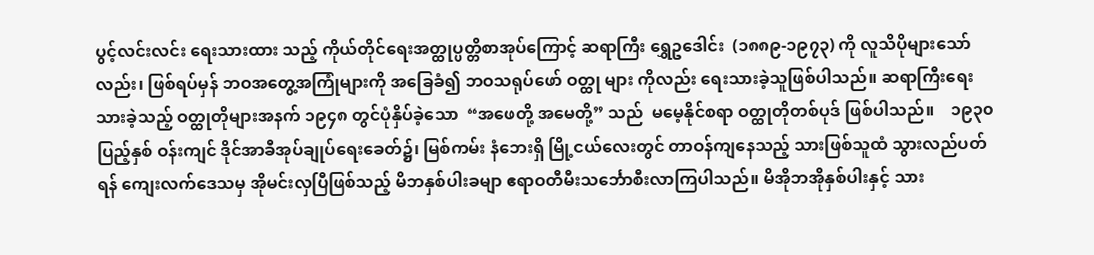ပွင့်လင်းလင်း ရေးသားထား သည့် ကိုယ်တိုင်ရေးအတ္ထုပ္ပတ္တိစာအုပ်ကြောင့် ဆရာကြီး ရွှေဥဒေါင်း  (၁၈၈၉-၁၉၇၃) ကို လူသိပိုများသော်လည်း၊ ဖြစ်ရပ်မှန် ဘဝအတွေ့အကြုံများကို အခြေခံ၍ ဘဝသရုပ်ဖော် ဝတ္ထု များ ကိုလည်း ရေးသားခဲ့သူဖြစ်ပါသည်။ ဆရာကြီးရေးသားခဲ့သည့် ဝတ္ထုတိုများအနက် ၁၉၄၈ တွင်ပုံနှိပ်ခဲ့သော  “အဖေတို့ အမေတို့” သည်  မမေ့နိုင်စရာ ဝတ္ထုတိုတစ်ပုဒ် ဖြစ်ပါသည်။    ၁၉၃၀ ပြည့်နှစ် ဝန်းကျင် ဒိုင်အာခီအုပ်ချုပ်ရေးခေတ်၌၊ မြစ်ကမ်း နံဘေးရှိ မြို့ငယ်လေးတွင် တာဝန်ကျနေသည့် သားဖြစ်သူထံ သွားလည်ပတ်ရန် ကျေးလက်ဒေသမှ အိုမင်းလှပြီဖြစ်သည့် မိဘနှစ်ပါးခမျာ ဧရာဝတီမီးသင်္ဘောစီးလာကြပါသည်။ မိအိုဘအိုနှစ်ပါးနှင့် သား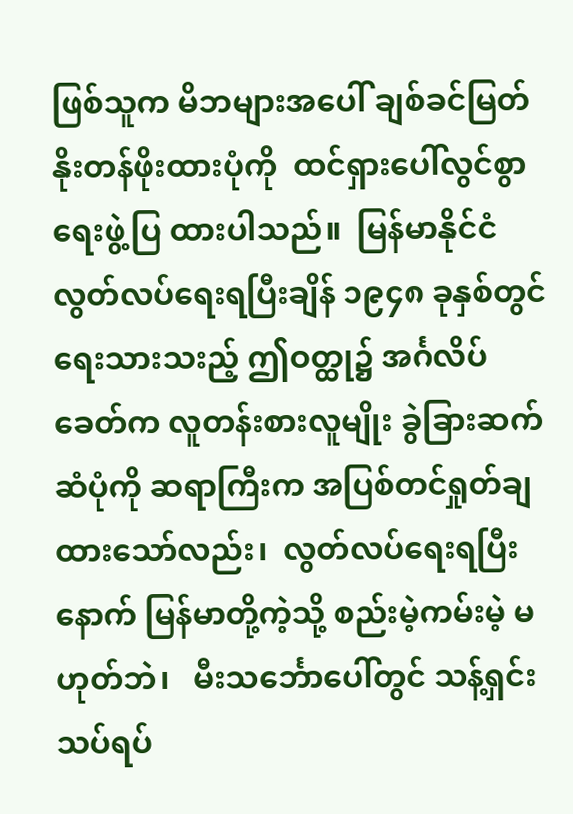ဖြစ်သူက မိဘများအပေါ် ချစ်ခင်မြတ်နိုးတန်ဖိုးထားပုံကို  ထင်ရှားပေါ်လွင်စွာ ရေးဖွဲ့ပြ ထားပါသည်။  မြန်မာနိုင်ငံ လွတ်လပ်ရေးရပြီးချိန် ၁၉၄၈ ခုနှစ်တွင် ရေးသားသးည့် ဤဝတ္ထု၌ အင်္ဂလိပ်ခေတ်က လူတန်းစားလူမျိုး ခွဲခြားဆက်ဆံပုံကို ဆရာကြီးက အပြစ်တင်ရှုတ်ချထားသော်လည်း၊  လွတ်လပ်ရေးရပြီးနောက် မြန်မာတို့ကဲ့သို့ စည်းမဲ့ကမ်းမဲ့ မဟုတ်ဘဲ၊   မီးသင်္ဘောပေါ်တွင် သန့်ရှင်းသပ်ရပ်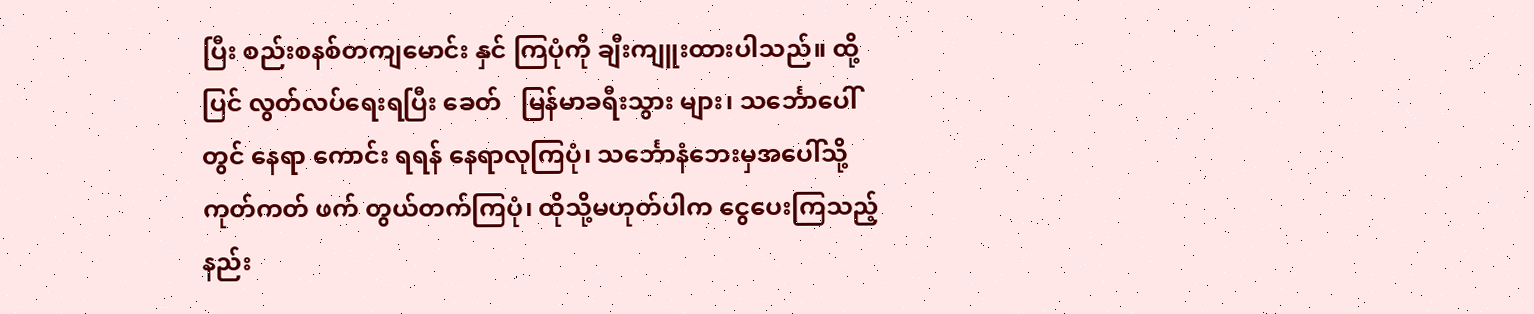ပြီး စည်းစနစ်တကျမောင်း နှင် ကြပုံကို ချီးကျူးထားပါသည်။ ထို့ပြင် လွတ်လပ်ရေးရပြီး ခေတ်   မြန်မာခရီးသွား များ၊ သင်္ဘောပေါ်တွင် နေရာ ကောင်း ရရန် နေရာလုကြပုံ၊ သင်္ဘောနံဘေးမှအပေါ်သို့ ကုတ်ကတ် ဖက် တွယ်တက်ကြပုံ၊ ထိုသို့မဟုတ်ပါက ငွေပေးကြသည့်နည်း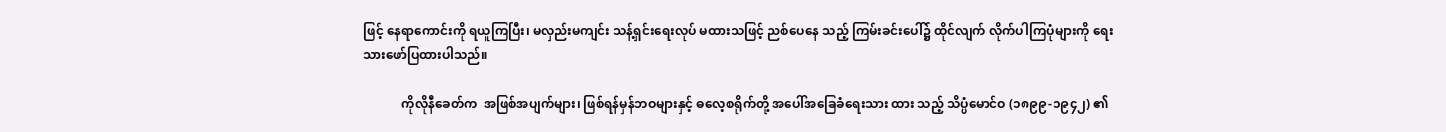ဖြင့် နေရာကောင်းကို ရယူကြပြီး၊ မလှည်းမကျင်း သန့်ရှင်းရေးလုပ် မထားသဖြင့် ညစ်ပေနေ သည့် ကြမ်းခင်းပေါ်၌ ထိုင်လျက် လိုက်ပါကြပုံများကို ရေးသားဖော်ပြထားပါသည်။

            ကိုလိုနီခေတ်က  အဖြစ်အပျက်များ၊ ဖြစ်ရန်မှန်ဘဝများနှင့် ဓလေ့စရိုက်တို့ အပေါ်အခြေခံရေးသား ထား သည့် သိပ္ပံမောင်ဝ (၁၈၉၉-၁၉၄၂) ၏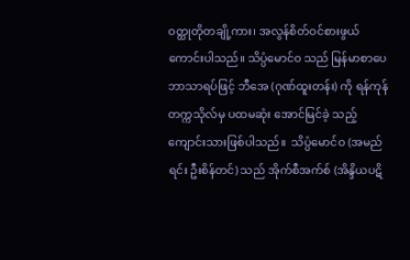ဝတ္ထုတိုတချို့ကား၊ အလွန်စိတ်ဝင်စားဖွယ်ကောင်းပါသည်။ သိပ္ပံမောင်ဝ သည် မြန်မာစာပေ ဘာသာရပ်ဖြင့် ဘီအေ (ဂုဏ်ထူးတန်း) ကို ရန်ကုန်တက္ကသိုလ်မှ ပထမဆုံး အောင်မြင်ခဲ့ သည့် ကျောင်းသားဖြစ်ပါသည်။  သိပ္ပံမောင်ဝ (အမည်ရင်း ဦးစိန်တင်) သည် အိုက်စီအက်စ် (အိန္ဒိယပဋိ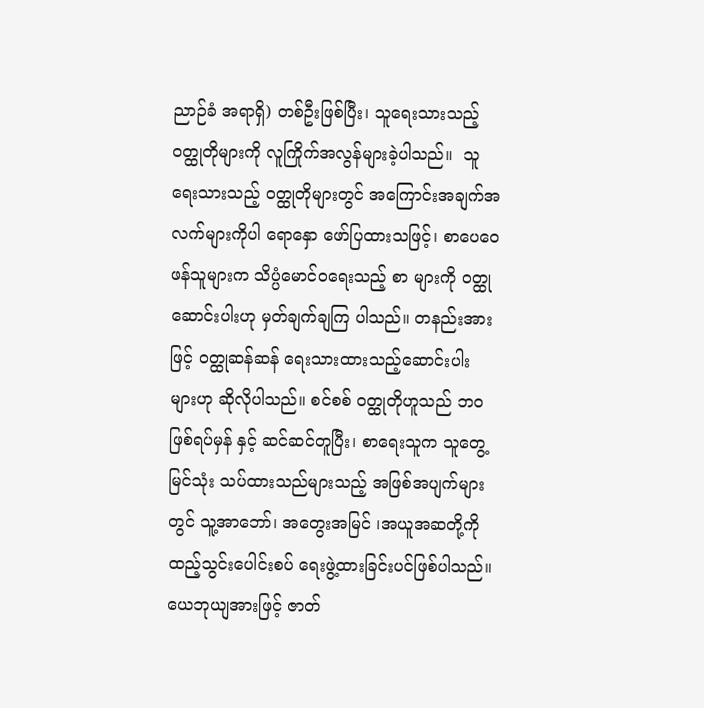ညာဉ်ခံ အရာရှိ) တစ်ဦးဖြစ်ပြီး၊ သူရေးသားသည့် ဝတ္ထုတိုများကို လူကြိုက်အလွန်များခဲ့ပါသည်။  သူရေးသားသည့် ဝတ္ထုတိုများတွင် အကြောင်းအချက်အလက်များကိုပါ ရောနှော ဖော်ပြထားသဖြင့်၊ စာပေဝေဖန်သူများက သိပ္ပံမောင်ဝရေးသည့် စာ များကို ဝတ္ထုဆောင်းပါးဟု မှတ်ချက်ချကြ ပါသည်။ တနည်းအားဖြင့် ဝတ္ထုဆန်ဆန် ရေးသားထားသည့်ဆောင်းပါး များဟု ဆိုလိုပါသည်။ စင်စစ် ဝတ္ထုတိုဟူသည် ဘဝဖြစ်ရပ်မှန် နှင့် ဆင်ဆင်တူပြီး၊ စာရေးသူက သူတွေ့မြင်သုံး သပ်ထားသည်များသည့် အဖြစ်အပျက်များတွင် သူ့အာဘော်၊ အတွေးအမြင် ၊အယူအဆတို့ကို ထည့်သွင်းပေါင်းစပ် ရေးဖွဲ့ထားခြင်းပင်ဖြစ်ပါသည်။ ယေဘုယျအားဖြင့် ဇာတ်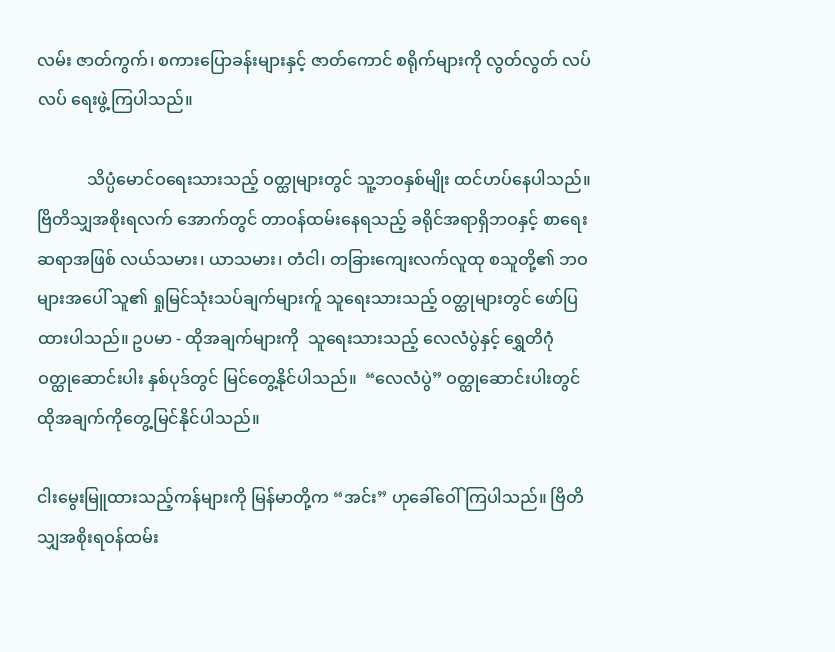လမ်း ဇာတ်ကွက်၊ စကားပြောခန်းများနှင့် ဇာတ်ကောင် စရိုက်များကို လွတ်လွတ် လပ်လပ် ရေးဖွဲ့ကြပါသည်။

            သိပ္ပံမောင်ဝရေးသားသည့် ဝတ္ထုများတွင် သူ့ဘဝနှစ်မျိုး ထင်ဟပ်နေပါသည်။ ဗြိတိသျှအစိုးရလက် အောက်တွင် တာဝန်ထမ်းနေရသည့် ခရိုင်အရာရှိဘဝနှင့် စာရေးဆရာအဖြစ် လယ်သမား၊ ယာသမား၊ တံငါ၊ တခြားကျေးလက်လူထု စသူတို့၏ ဘဝများအပေါ် သူ၏ ရှုမြင်သုံးသပ်ချက်များက်ူ သူရေးသားသည့် ဝတ္ထုများတွင် ဖော်ပြထားပါသည်။ ဥပမာ - ထိုအချက်များကို  သူရေးသားသည့် လေလံပွဲနှင့် ရွှေတိဂုံ ဝတ္ထုဆောင်းပါး နှစ်ပုဒ်တွင် မြင်တွေ့နိုင်ပါသည်။  “လေလံပွဲ” ဝတ္ထုဆောင်းပါးတွင် ထိုအချက်ကိုတွေ့မြင်နိုင်ပါသည်။

ငါးမွေးမြူထားသည့်ကန်များကို မြန်မာတို့က “အင်း” ဟုခေါ်ဝေါ် ကြပါသည်။ ဗြိတိသျှအစိုးရဝန်ထမ်း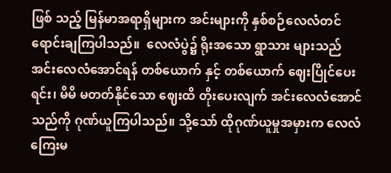ဖြစ် သည့် မြန်မာအရာရှိများက အင်းများကို နှစ်စဉ်လေလံတင်ရောင်းချကြပါသည်။  လေလံပွဲ၌ ရိုးအသော ရွာသား များသည် အင်းလေလံအောင်ရန် တစ်ယောက် နှင့် တစ်ယောက် ဈေးပြိုင်ပေးရင်း၊ မိမိ မတတ်နိုင်သော ဈေးထိ တိုးပေးလျက် အင်းလေလံအောင်သည်ကို ဂုဏ်ယူကြပါသည်။ သို့သော် ထိုဂုဏ်ယူမှုအမှားက လေလံကြေးမ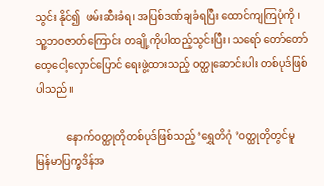သွင်း နိုင်၍  ဖမ်းဆီးခံရ၊ အပြစ်ဒဏ်ချခံရပြီး ထောင်ကျကြပုံကို ၊ သူ့ဘဝဇာတ်ကြောင်း တချို့ကိုပါထည့်သွင်းပြီး၊ သရော် တော်တော် ထေ့ငေါ့လှောင်ပြောင် ရေးဖွဲ့ထားသည့် ဝတ္ထုဆောင်းပါး တစ်ပုဒ်ဖြစ်ပါသည်။

            နောက်ဝတ္ထုတိုတစ်ပုဒ်ဖြစ်သည့် ‘ရွှေတိဂုံ ’ဝတ္ထုတိုတွင်မူ  မြန်မာပြက္ခဒိန်အ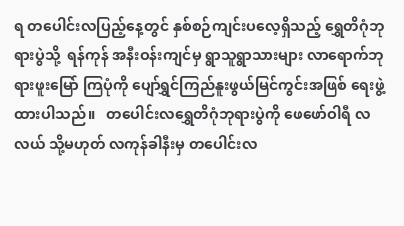ရ တပေါင်းလပြည့်နေ့တွင် နှစ်စဉ်ကျင်းပလေ့ရှိသည့် ရွှေတိဂုံဘုရားပွဲသို့  ရန်ကုန် အနီးဝန်းကျင်မှ ရွာသူရွာသားများ လာရောက်ဘုရားဖူးမြော် ကြပုံကို ပျော်ရွှင်ကြည်နူးဖွယ်မြင်ကွင်းအဖြစ် ရေးဖွဲ့ထားပါသည်။   တပေါင်းလရွှေတိဂုံဘုရားပွဲကို ဖေဖော်ဝါရီ လ လယ် သို့မဟုတ် လကုန်ခါနီးမှ တပေါင်းလ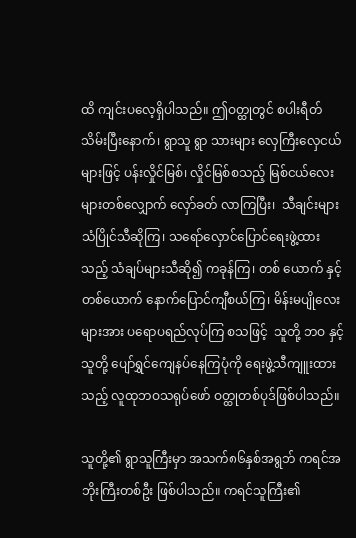ထိ ကျင်းပလေ့ရှိပါသည်။ ဤဝတ္ထုတွင် စပါးရီတ်သိမ်းပြီးနောက်၊ ရွာသူ ရွာ သားများ လှေကြီးလှေငယ် များဖြင့် ပန်းလှိုင်မြစ်၊ လှိုင်မြစ်စသည့် မြစ်ငယ်လေးများတစ်လျှောက် လှော်ခတ် လာကြပြီး၊  သီချင်းများသံပြိုင်သီဆိုကြ၊ သရော်လှောင်ပြောင်ရေးဖွဲ့ထားသည့် သံချပ်များသီဆို၍ ကခုန်ကြ၊ တစ် ယောက် နှင့်တစ်ယောက် နောက်ပြောင်ကျီစယ်ကြ၊ မိန်းမပျိုလေးများအား ပရောပရည်လုပ်ကြ စသဖြင့်  သူတို့ ဘဝ နှင့် သူတို့ ပျော်ရွှင်ကျေနပ်နေကြပုံကို ရေးဖွဲ့သီကျူးထားသည့် လူထုဘဝသရုပ်ဖော် ဝတ္ထုတစ်ပုဒ်ဖြစ်ပါသည်။

သူတို့၏ ရွာသူကြီးမှာ အသက်၈၆နှစ်အရွဘ် ကရင်အဘိုးကြီးတစ်ဦး ဖြစ်ပါသည်။ ကရင်သူကြီး၏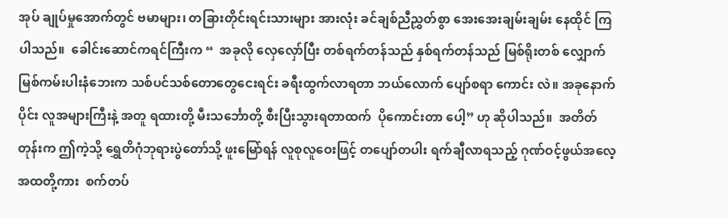အုပ် ချုပ်မှုအောက်တွင် ဗမာများ၊ တခြားတိုင်းရင်းသားများ အားလုံး ခင်ချစ်ညီညွှတ်စွာ အေးအေးချမ်းချမ်း နေထိုင် ကြပါသည်။  ခေါင်းဆောင်ကရင်ကြီးက “  အခုလို လှေလှော်ပြီး တစ်ရက်တန်သည် နှစ်ရက်တန်သည် မြစ်ရိုးတစ် လျှောက် မြစ်ကမ်းပါးနံဘေးက သစ်ပင်သစ်တောတွေငေးရင်း ခရီးထွက်လာရတာ ဘယ်လောက် ပျော်စရာ ကောင်း လဲ။ အခုနောက်ပိုင်း လူအများကြီးနဲ့ အတူ ရထားတို့ မီးသင်္ဘောတို့ စီးပြီးသွားရတာထက်  ပိုကောင်းတာ ပေါ့” ဟု ဆိုပါသည်။  အတိတ်တုန်းက ဤကဲ့သို့ ရွှေတိဂုံဘုရားပွဲတော်သို့ ဖူးမြော်ရန် လူစုလူဝေးဖြင့် တပျော်တပါး ရက်ချီလာရသည့် ဂုဏ်ဝင့်ဖွယ်အလေ့အထတို့ကား  စက်တပ်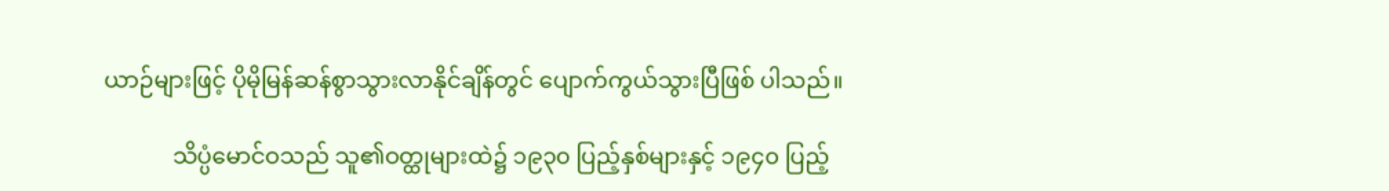ယာဉ်များဖြင့် ပိုမိုမြန်ဆန်စွာသွားလာနိုင်ချိန်တွင် ပျောက်ကွယ်သွားပြီဖြစ် ပါသည်။

            သိပ္ပံမောင်ဝသည် သူ၏ဝတ္ထုများထဲ၌ ၁၉၃၀ ပြည့်နှစ်များနှင့် ၁၉၄၀ ပြည့်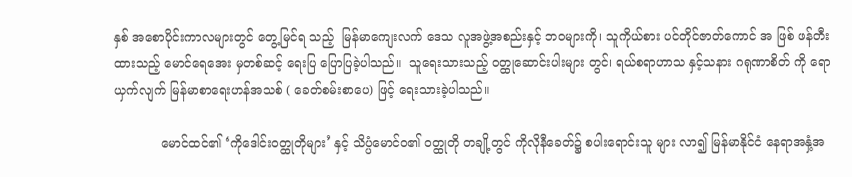နှစ် အစောပိုင်းကာလများတွင် တွေ့မြင်ရ သည့်  မြန်မာကျေးလက် ဒေသ လူအဖွဲ့အစည်းနှင့် ဘဝများကို၊ သူကိုယ်စား ပင်တိုင်ဇာတ်ကောင် အ ဖြစ် ဖန်တီးထားသည့် မောင်ရေအေး မှတစ်ဆင့် ရေးပြ ပြောပြခဲ့ပါသည်။  သူရေးသားသည့် ဝတ္ထုဆောင်းပါးများ တွင်၊ ရယ်စရာဟာသ နှင့်သနား ဂရုဏာစိတ် ကို ရောယှက်လျက် မြန်မာစာရေးဟန်အသစ် ( ခေတ်စမ်းစာပေ) ဖြင့် ရေးသားခဲ့ပါသည်။

            မောင်ထင်၏ ‘ကိုဒေါင်းဝတ္ထုတိုများ’ နှင့် သိပ္ပံမောင်ဝ၏ ဝတ္ထုတို တချို့တွင် ကိုလိုနီခေတ်၌ စပါးရောင်းသူ များ လာ၍ မြန်မာနိုင်ငံ နေရာအနှံ့အ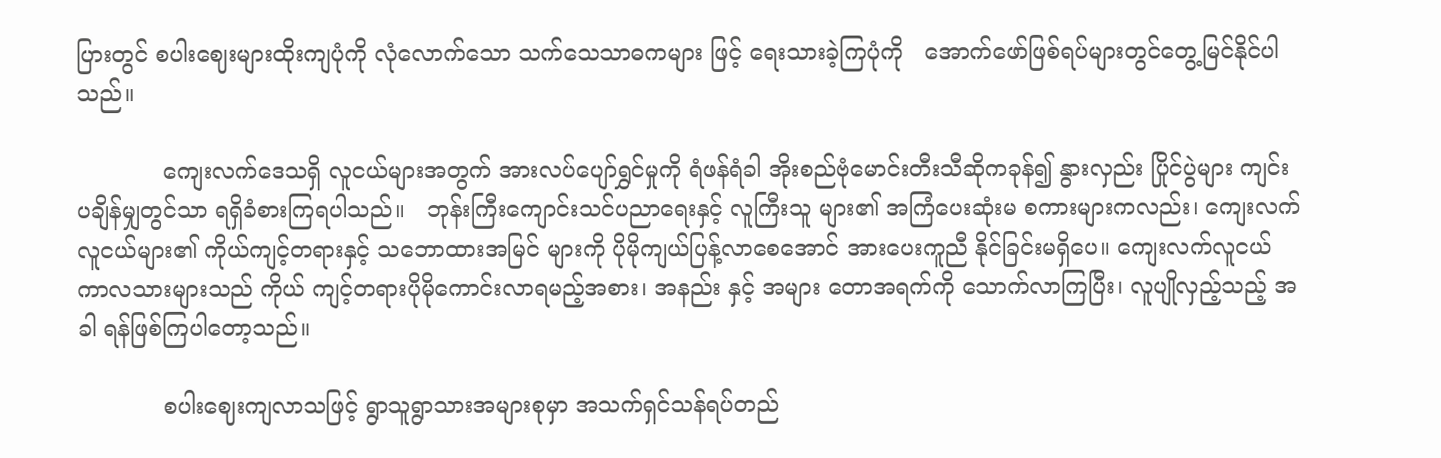ပြားတွင် စပါးဈေးများထိုးကျပုံကို လုံလောက်သော သက်သေသာဓကများ ဖြင့် ရေးသားခဲ့ကြပုံကို   အောက်ဖော်ဖြစ်ရပ်များတွင်တွေ့မြင်နိုင်ပါသည်။

            ကျေးလက်ဒေသရှိ လူငယ်များအတွက် အားလပ်ပျော်ရွှင်မှုကို ရံဖန်ရံခါ အိုးစည်ဗုံမောင်းတီးသီဆိုကခုန်၍ နွားလှည်း ပြိုင်ပွဲများ ကျင်းပချိန်မျှတွင်သာ ရရှိခံစားကြရပါသည်။   ဘုန်းကြီးကျောင်းသင်ပညာရေးနှင့် လူကြီးသူ များ၏ အကြံပေးဆုံးမ စကားများကလည်း၊ ကျေးလက်လူငယ်များ၏ ကိုယ်ကျင့်တရားနှင့် သဘောထားအမြင် များကို ပိုမိုကျယ်ပြန့်လာစေအောင် အားပေးကူညီ နိုင်ခြင်းမရှိပေ။ ကျေးလက်လူငယ်ကာလသားများသည် ကိုယ် ကျင့်တရားပိုမိုကောင်းလာရမည့်အစား၊ အနည်း နှင့် အများ တောအရက်ကို သောက်လာကြပြီး၊ လူပျိုလှည့်သည့် အခါ ရန်ဖြစ်ကြပါတော့သည်။

            စပါးဈေးကျလာသဖြင့် ရွာသူရွာသားအများစုမှာ အသက်ရှင်သန်ရပ်တည်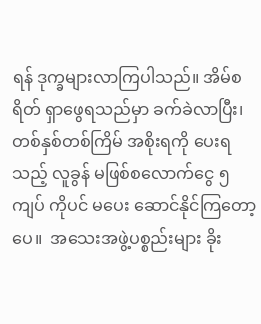ရန် ဒုက္ခများလာကြပါသည်။ အိမ်စရိတ် ရှာဖွေရသည်မှာ ခက်ခဲလာပြီး၊    တစ်နှစ်တစ်ကြိမ် အစိုးရကို ပေးရသည့် လူခွန် မဖြစ်စလောက်ငွေ ၅ ကျပ် ကိုပင် မပေး ဆောင်နိုင်ကြတော့ပေ။  အသေးအဖွဲ့ပစ္စည်းများ ခိုး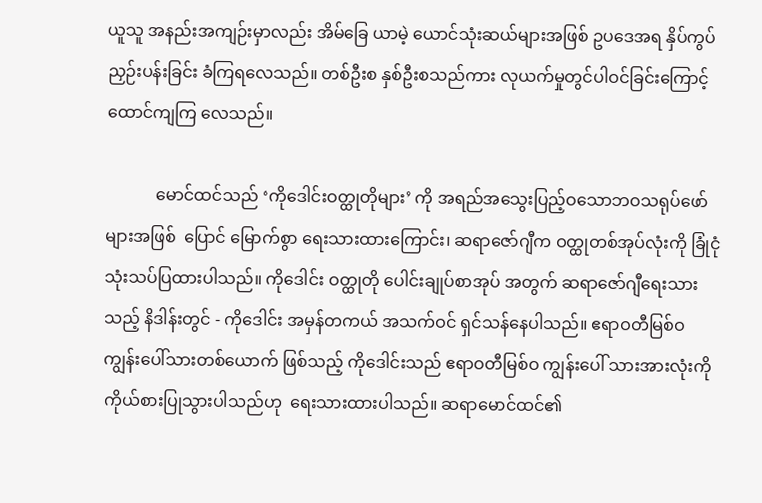ယူသူ အနည်းအကျဉ်းမှာလည်း အိမ်ခြေ ယာမဲ့ ယောင်သုံးဆယ်များအဖြစ် ဥပဒေအရ နှိပ်ကွပ်ညှဉ်းပန်းခြင်း ခံကြရလေသည်။ တစ်ဦးစ နှစ်ဦးစသည်ကား လုယက်မှုတွင်ပါဝင်ခြင်းကြောင့် ထောင်ကျကြ လေသည်။

            မောင်ထင်သည် ‘ကိုဒေါင်းဝတ္ထုတိုများ’ ကို အရည်အသွေးပြည့်ဝသောဘဝသရုပ်ဖော်များအဖြစ်  ပြောင် မြောက်စွာ ရေးသားထားကြောင်း၊ ဆရာဇော်ဂျီက ဝတ္ထုတစ်အုပ်လုံးကို ခြုံငုံသုံးသပ်ပြထားပါသည်။ ကိုဒေါင်း ဝတ္ထုတို ပေါင်းချုပ်စာအုပ် အတွက် ဆရာဇော်ဂျီရေးသားသည့် နိဒါန်းတွင် - ကိုဒေါင်း အမှန်တကယ် အသက်ဝင် ရှင်သန်နေပါသည်။ ဧရာဝတီမြစ်ဝ ကျွန်းပေါ်သားတစ်ယောက် ဖြစ်သည့် ကိုဒေါင်းသည် ဧရာဝတီမြစ်ဝ ကျွန်းပေါ် သားအားလုံးကို ကိုယ်စားပြုသွားပါသည်ဟု  ရေးသားထားပါသည်။ ဆရာမောင်ထင်၏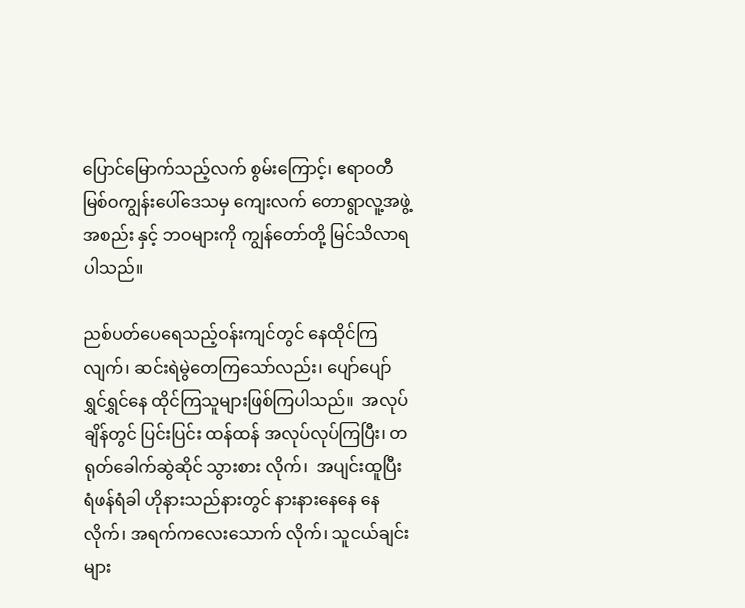ပြောင်မြောက်သည့်လက် စွမ်းကြောင့်၊ ဧရာဝတီမြစ်ဝကျွန်းပေါ်ဒေသမှ ကျေးလက် တောရွာလူ့အဖွဲ့အစည်း နှင့် ဘဝများကို ကျွန်တော်တို့ မြင်သိလာရပါသည်။

ညစ်ပတ်ပေရေသည့်ဝန်းကျင်တွင် နေထိုင်ကြလျက်၊ ဆင်းရဲမွဲတေကြသော်လည်း၊ ပျော်ပျော်ရွှင်ရွှင်နေ ထိုင်ကြသူများဖြစ်ကြပါသည်။  အလုပ်ချိန်တွင် ပြင်းပြင်း ထန်ထန် အလုပ်လုပ်ကြပြီး၊ တရုတ်ခေါက်ဆွဲဆိုင် သွားစား လိုက်၊  အပျင်းထူပြီး ရံဖန်ရံခါ ဟိုနားသည်နားတွင် နားနားနေနေ နေလိုက်၊ အရက်ကလေးသောက် လိုက်၊ သူငယ်ချင်းများ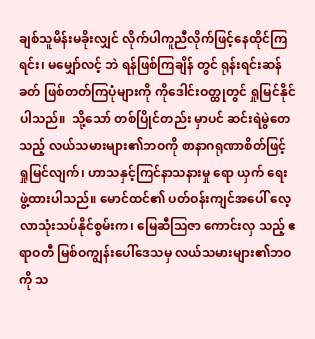ချစ်သူမိန်းမခိုးလျှင် လိုက်ပါကူညီလိုက်ဖြင့်နေထိုင်ကြရင်း၊ မမျှော်လင့် ဘဲ ရန်ဖြစ်ကြချိန် တွင် ရုန်းရင်းဆန်ခတ် ဖြစ်တတ်ကြပုံများကို ကိုဒေါင်းဝတ္ထုတွင် ရှုမြင်နိုင်ပါသည်။  သို့သော် တစ်ပြိုင်တည်း မှာပင် ဆင်းရဲမွဲတေသည့် လယ်သမားများ၏ဘဝကို စာနာဂရုဏာစိတ်ဖြင့် ရှုမြင်လျက်၊ ဟာသနှင့်ကြင်နာသနားမှု ရော ယှက် ရေးဖွဲ့ထားပါသည်။ မောင်ထင်၏ ပတ်ဝန်းကျင်အပေါ် လေ့လာသုံးသပ်နိုင်စွမ်းက၊ မြေဆီဩဇာ ကောင်းလှ သည့် ဧရာဝတီ မြစ်ဝကျွန်းပေါ်ဒေသမှ လယ်သမားများ၏ဘဝကို သ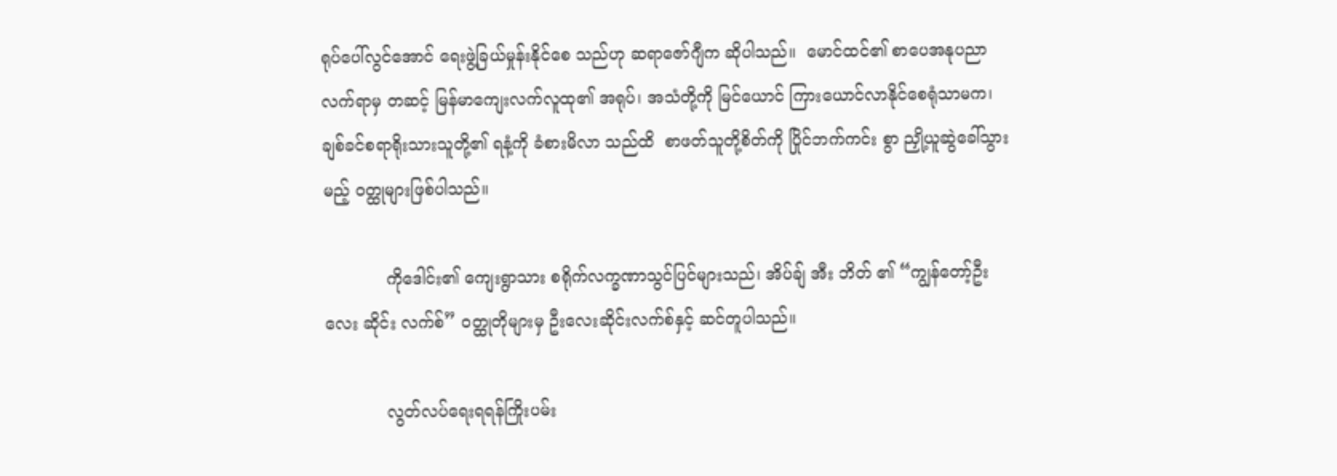ရုပ်ပေါ်လွင်အောင် ရေးဖွဲ့ခြယ်မှုန်းနိုင်စေ သည်ဟု ဆရာဇော်ဂျီက ဆိုပါသည်။  မောင်ထင်၏ စာပေအနုပညာလက်ရာမှ တဆင့် မြန်မာကျေးလက်လူထု၏ အရုပ်၊ အသံတို့ကို မြင်ယောင် ကြားယောင်လာနိုင်စေရုံသာမက၊ ချစ်ခင်စရာရိုးသားသူတို့၏ ရနံ့ကို ခံစားမိလာ သည်ထိ  စာဖတ်သူတို့စိတ်ကို ပြိုင်ဘက်ကင်း စွာ ညှို့ယူဆွဲခေါ်သွားမည့် ဝတ္ထုများဖြစ်ပါသည်။

            ကိုဒေါင်း၏ ကျေးရွာသား စရိုက်လက္ခဏာသွင်ပြင်များသည်၊ အိပ်ချ် အီး ဘိတ် ၏ “ကျွန်တော့်ဦးလေး ဆိုင်း လက်စ်” ဝတ္ထုတိုများမှ ဦးလေးဆိုင်းလက်စ်နှင့် ဆင်တူပါသည်။

            လွတ်လပ်ရေးရရန်ကြိုးပမ်း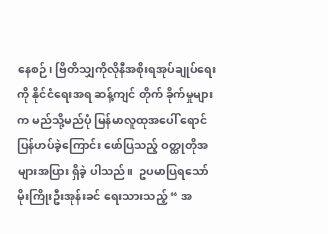နေစဉ်၊ ဗြိတိသျှကိုလိုနီအစိုးရအုပ်ချုပ်ရေးကို နိုင်ငံရေးအရ ဆန့်ကျင် တိုက် ခိုက်မှုများက မည်သို့မည်ပုံ မြန်မာလူထုအပေါ် ရောင်ပြန်ဟပ်ခဲ့ကြောင်း ဖော်ပြသည့် ဝတ္ထုတိုအများအပြား ရှိခဲ့ ပါသည်။  ဥပမာပြရသော် မိုးကြိုးဦးအုန်းခင် ရေးသားသည့် “ အ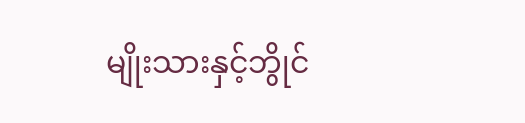မျိုးသားနှင့်ဘွိုင်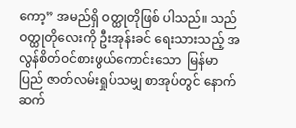ကော့” အမည်ရှိ ဝတ္ထုတိုဖြစ် ပါသည်။ သည်ဝတ္ထုတိုလေးကို ဦးအုန်းခင် ရေးသားသည့် အလွန်စိတ်ဝင်စားဖွယ်ကောင်းသော  မြန်မာပြည် ဇာတ်လမ်းရှုပ်သမျှ စာအုပ်တွင် နောက်ဆက်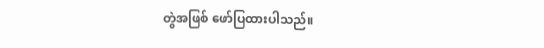တွဲအဖြစ် ဖော်ပြထားပါသည်။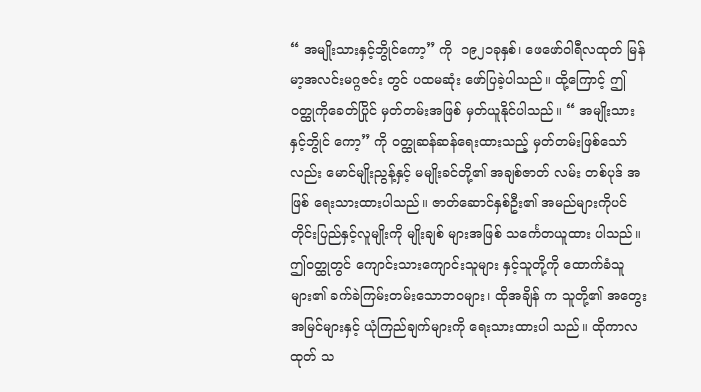“ အမျိုးသားနှင့်ဘွိုင်ကော့” ကို  ၁၉၂၁ခုနှစ်၊ ဖေဖော်ဝါရီလထုတ် မြန်မာ့အလင်းမဂ္ဂဇင်း တွင် ပထမဆုံး ဖော်ပြခဲ့ပါသည်။ ထို့ကြောင့် ဤဝတ္ထုကိုခေတ်ပြိုင် မှတ်တမ်းအဖြစ် မှတ်ယူနိုင်ပါသည်။ “ အမျိုးသားနှင့်ဘွိုင် ကော့” ကို ဝတ္ထုဆန်ဆန်ရေးထားသည့် မှတ်တမ်းဖြစ်သော်လည်း မောင်မျိုးညွန့်နှင့် မမျိုးခင်တို့၏ အချစ်ဇာတ် လမ်း တစ်ပုဒ် အဖြစ် ရေးသားထားပါသည်။ ဇာတ်ဆောင်နှစ်ဦး၏ အမည်များကိုပင် တိုင်းပြည်နှင့်လူမျိုးကို မျိုးချစ် များအဖြစ် သင်္ကေတယူထား ပါသည်။  ဤဝတ္ထုတွင် ကျောင်းသားကျောင်းသူများ နှင့်သူတို့ကို ထောက်ခံသူများ၏ ခက်ခဲကြမ်းတမ်းသောဘဝများ၊ ထိုအချိန် က သူတို့၏ အတွေးအမြင်များနှင့် ယုံကြည်ချက်များကို ရေးသားထားပါ သည်။ ထိုကာလထုတ် သ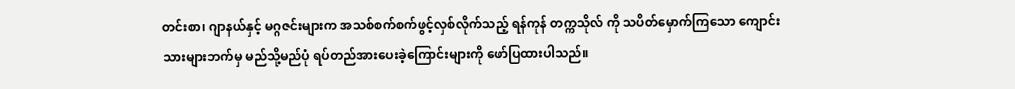တင်းစာ၊ ဂျာနယ်နှင့် မဂ္ဂဇင်းများက အသစ်စက်စက်ဖွင့်လှစ်လိုက်သည့် ရန်ကုန် တက္ကသိုလ် ကို သပိတ်မှောက်ကြသော ကျောင်းသားများဘက်မှ မည်သို့မည်ပုံ ရပ်တည်အားပေးခဲ့ကြောင်းများကို ဖော်ပြထားပါသည်။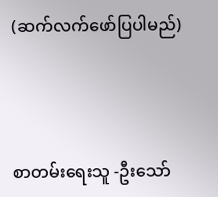(ဆက်လက်ဖော်ပြပါမည်)



စာတမ်းရေးသူ -ဦးသော်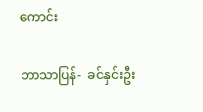ကောင်း

ဘာသာပြန်-  ခင်နှင်းဦး